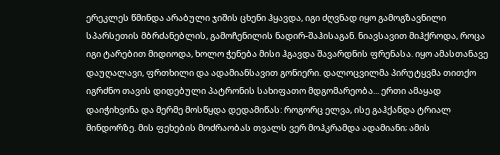ერეკლეს წმინდა არაბული ჯიშის ცხენი ჰყავდა, იგი ძღვნად იყო გამოგზავნილი სპარსეთის მბრძანებლის, გამოჩენილის ნადირ-შაჰისაგან. ნიავსავით მიჰქროდა, როცა იგი ტარებით მიდიოდა, ხოლო ჭენება მისი ჰგავდა შავარდნის ფრენასა. იყო ამასთანავე დაუღალავი, ფრთხილი და ადამიანსავით გონიერი. დალოცვილმა პირუტყვმა თითქო იგრძნო თავის დიდებული პატრონის სახიფათო მდგომარეობა... ერთი ამაყად დაიჭიხვინა და მერმე მოსწყდა დედამიწას: როგორც ელვა, ისე გაჰქანდა ტრიალ მინდორზე. მის ფეხების მოძრაობას თვალს ვერ მოჰკრამდა ადამიანი; ამის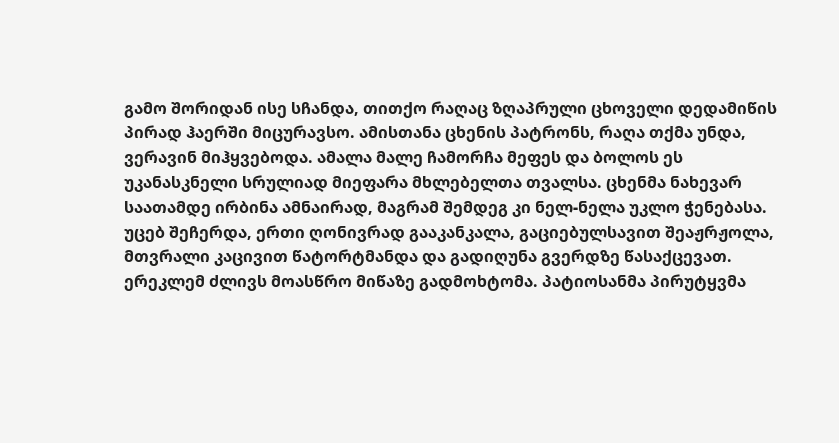გამო შორიდან ისე სჩანდა, თითქო რაღაც ზღაპრული ცხოველი დედამიწის პირად ჰაერში მიცურავსო. ამისთანა ცხენის პატრონს, რაღა თქმა უნდა, ვერავინ მიჰყვებოდა. ამალა მალე ჩამორჩა მეფეს და ბოლოს ეს უკანასკნელი სრულიად მიეფარა მხლებელთა თვალსა. ცხენმა ნახევარ საათამდე ირბინა ამნაირად, მაგრამ შემდეგ კი ნელ-ნელა უკლო ჭენებასა. უცებ შეჩერდა, ერთი ღონივრად გააკანკალა, გაციებულსავით შეაჟრჟოლა, მთვრალი კაცივით წატორტმანდა და გადიღუნა გვერდზე წასაქცევათ. ერეკლემ ძლივს მოასწრო მიწაზე გადმოხტომა. პატიოსანმა პირუტყვმა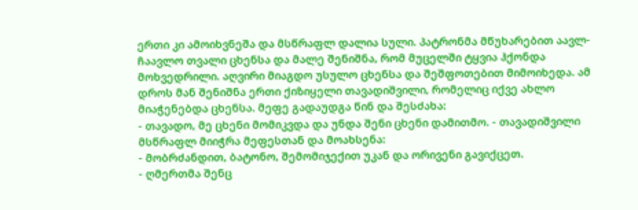ერთი კი ამოიხვნეშა და მსწრაფლ დალია სული. პატრონმა მწუხარებით აავლ-ჩაავლო თვალი ცხენსა და მალე შენიშნა, რომ მუცელში ტყვია ჰქონდა მოხვედრილი. აღვირი მიაგდო უსულო ცხენსა და შეშფოთებით მიმოიხედა. ამ დროს მან შენიშნა ერთი ქიზიყელი თავადიშვილი, რომელიც იქვე ახლო მიაჭენებდა ცხენსა. მეფე გადაუდგა წინ და შესძახა:
- თავადო, მე ცხენი მომიკვდა და უნდა შენი ცხენი დამითმო. - თავადიშვილი მსწრაფლ მიიჭრა მეფესთან და მოახსენა:
- მობრძანდით, ბატონო, შემომიჯექით უკან და ორივენი გავიქცეთ.
- ღმერთმა შენც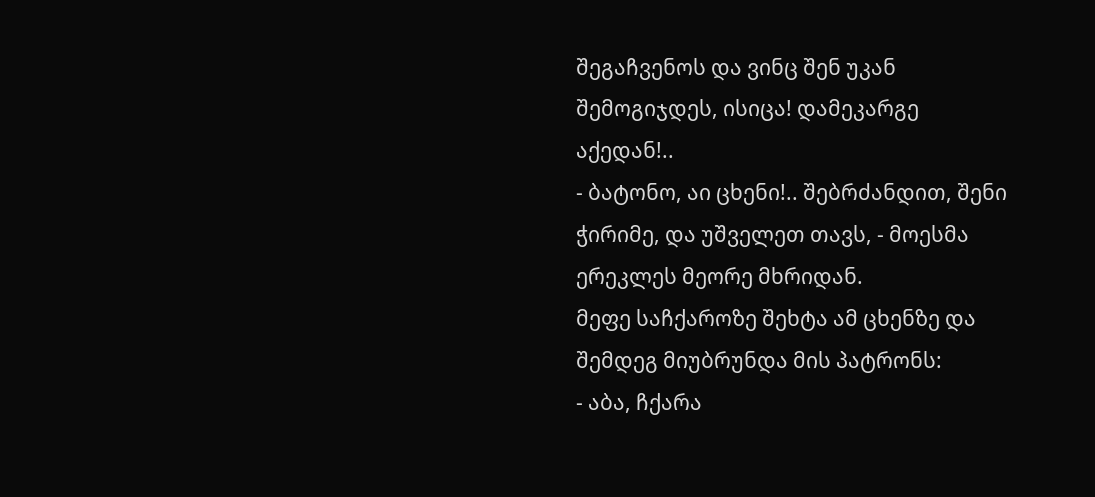შეგაჩვენოს და ვინც შენ უკან შემოგიჯდეს, ისიცა! დამეკარგე აქედან!..
- ბატონო, აი ცხენი!.. შებრძანდით, შენი ჭირიმე, და უშველეთ თავს, - მოესმა ერეკლეს მეორე მხრიდან.
მეფე საჩქაროზე შეხტა ამ ცხენზე და შემდეგ მიუბრუნდა მის პატრონს:
- აბა, ჩქარა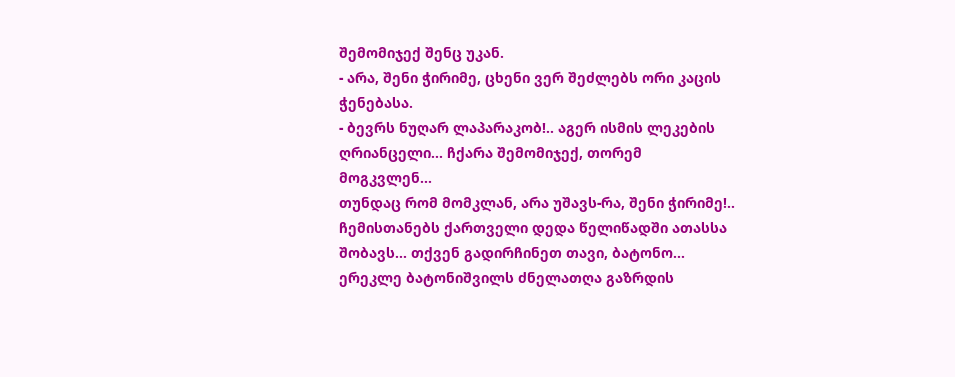შემომიჯექ შენც უკან.
- არა, შენი ჭირიმე, ცხენი ვერ შეძლებს ორი კაცის ჭენებასა.
- ბევრს ნუღარ ლაპარაკობ!.. აგერ ისმის ლეკების ღრიანცელი... ჩქარა შემომიჯექ, თორემ მოგკვლენ...
თუნდაც რომ მომკლან, არა უშავს-რა, შენი ჭირიმე!.. ჩემისთანებს ქართველი დედა წელიწადში ათასსა შობავს... თქვენ გადირჩინეთ თავი, ბატონო... ერეკლე ბატონიშვილს ძნელათღა გაზრდის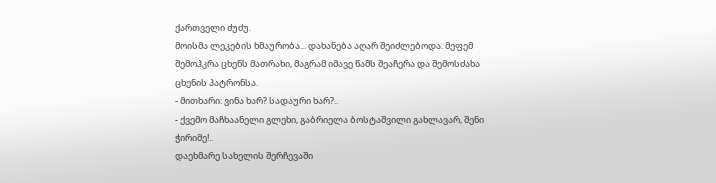ქართველი ძუძუ.
მოისმა ლეკების ხმაურობა... დახანება აღარ შეიძლებოდა. მეფემ შემოჰკრა ცხენს მათრახი, მაგრამ იმავე წამს შეაჩერა და შემოსძახა ცხენის პატრონსა.
- მითხარი: ვინა ხარ? სადაური ხარ?..
- ქვემო მაჩხაანელი გლეხი, გაბრიელა ბოსტაშვილი გახლავარ, შენი ჭირიმე!..
დაეხმარე სახელის შერჩევაში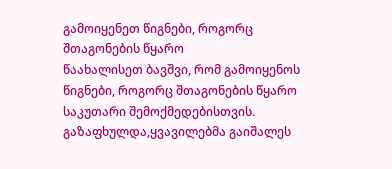გამოიყენეთ წიგნები, როგორც შთაგონების წყარო
წაახალისეთ ბავშვი, რომ გამოიყენოს წიგნები, როგორც შთაგონების წყარო საკუთარი შემოქმედებისთვის.
გაზაფხულდა,ყვავილებმა გაიშალეს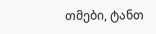თმები, ტანთ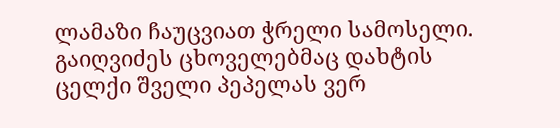ლამაზი ჩაუცვიათ ჭრელი სამოსელი. გაიღვიძეს ცხოველებმაც დახტის ცელქი შველი პეპელას ვერ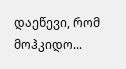დაეწევი, რომ მოჰკიდო...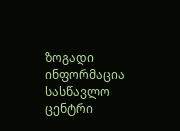ზოგადი ინფორმაცია
სასწავლო ცენტრი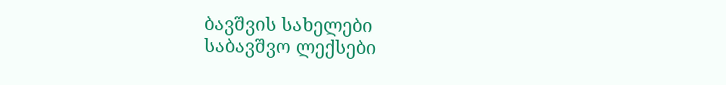ბავშვის სახელები
საბავშვო ლექსები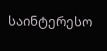საინტერესო